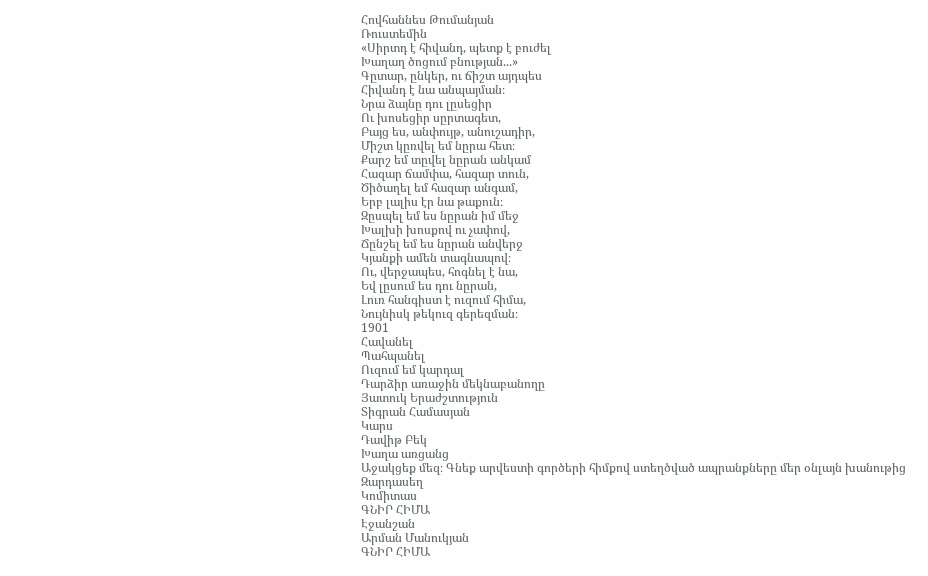Հովհաննես Թումանյան
Ռուստեմին
«Սիրտդ է հիվանդ, պետք է բուժել
Խաղաղ ծոցում բնության...»
Գըտար, ընկեր, ու ճիշտ այդպես
Հիվանդ է նա անպայման։
Նրա ձայնը դու լըսեցիր
Ու խոսեցիր սըրտագետ,
Բայց ես, անփույթ, անուշադիր,
Միշտ կըռվել եմ նըրա հետ։
Քարշ եմ տըվել նըրան անկամ
Հազար ճամփա, հազար տուն,
Ծիծաղել եմ հազար անգամ,
Երբ լալիս էր նա թաքուն։
Զըսպել եմ ես նըրան իմ մեջ
Խալխի խոսքով ու չափով,
Ճընշել եմ ես նըրան անվերջ
Կյանքի ամեն տագնապով։
Ու, վերջապես, հոգնել է նա,
Եվ լըսում ես դու նըրան,
Լուռ հանգիստ է ուզում հիմա,
Նույնիսկ թեկուզ գերեզման։
1901
Հավանել
Պահպանել
Ուզում եմ կարդալ
Դարձիր առաջին մեկնաբանողը
Յատուկ Երաժշտություն
Տիգրան Համասյան
Կարս
Դավիթ Բեկ
Խաղա առցանց
Աջակցեք մեզ։ Գնեք արվեստի գործերի հիմքով ստեղծված ապրանքները մեր օնլայն խանութից
Զարդասեղ
Կոմիտաս
ԳՆԻՐ ՀԻՄԱ
Էջանշան
Արման Մանուկյան
ԳՆԻՐ ՀԻՄԱ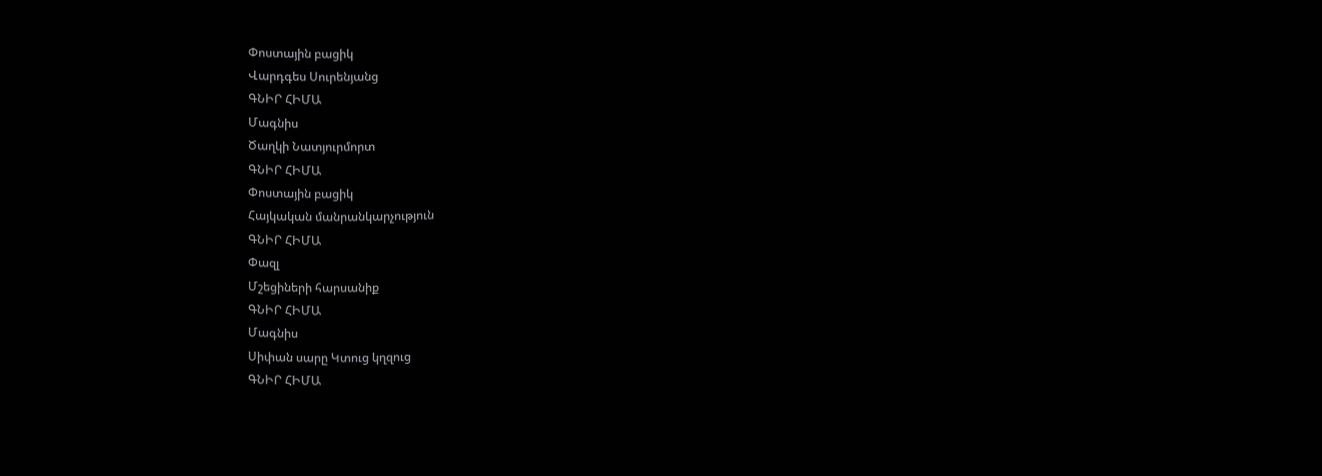Փոստային բացիկ
Վարդգես Սուրենյանց
ԳՆԻՐ ՀԻՄԱ
Մագնիս
Ծաղկի Նատյուրմորտ
ԳՆԻՐ ՀԻՄԱ
Փոստային բացիկ
Հայկական մանրանկարչություն
ԳՆԻՐ ՀԻՄԱ
Փազլ
Մշեցիների հարսանիք
ԳՆԻՐ ՀԻՄԱ
Մագնիս
Սիփան սարը Կտուց կղզուց
ԳՆԻՐ ՀԻՄԱ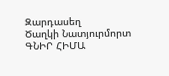Զարդասեղ
Ծաղկի Նատյուրմորտ
ԳՆԻՐ ՀԻՄԱ